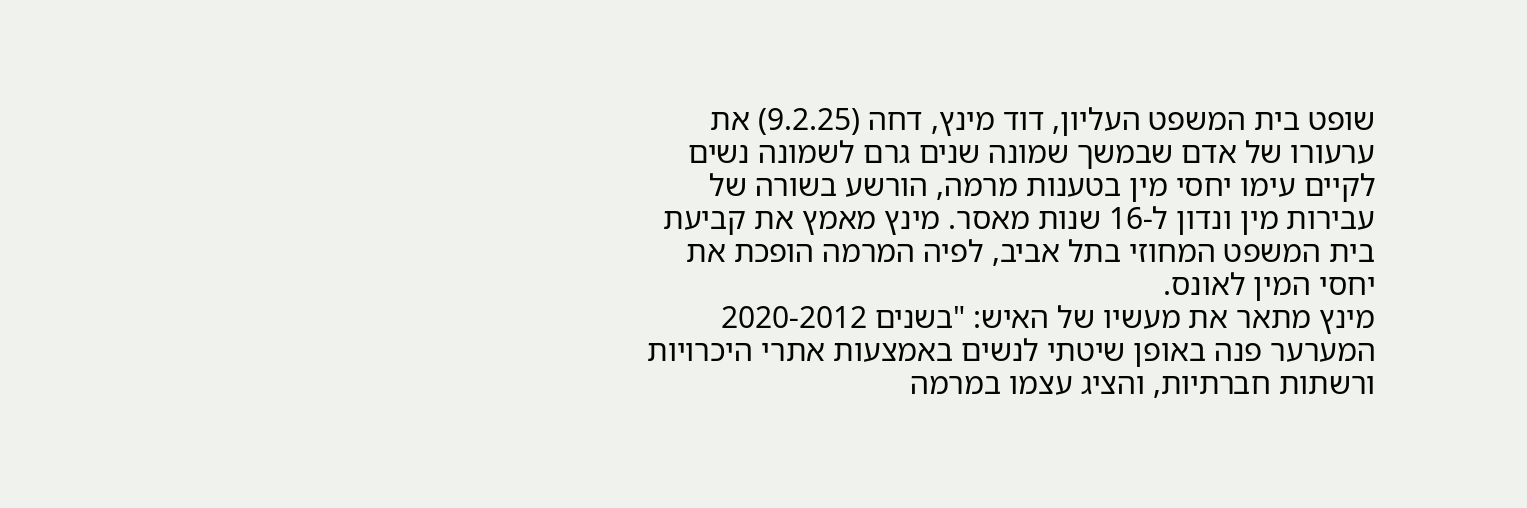שופט בית המשפט העליון, דוד מינץ, דחה (9.2.25) את ערעורו של אדם שבמשך שמונה שנים גרם לשמונה נשים לקיים עימו יחסי מין בטענות מרמה, הורשע בשורה של עבירות מין ונדון ל-16 שנות מאסר. מינץ מאמץ את קביעת בית המשפט המחוזי בתל אביב, לפיה המרמה הופכת את יחסי המין לאונס.
מינץ מתאר את מעשיו של האיש: "בשנים 2020-2012 המערער פנה באופן שיטתי לנשים באמצעות אתרי היכרויות ורשתות חברתיות, והציג עצמו במרמה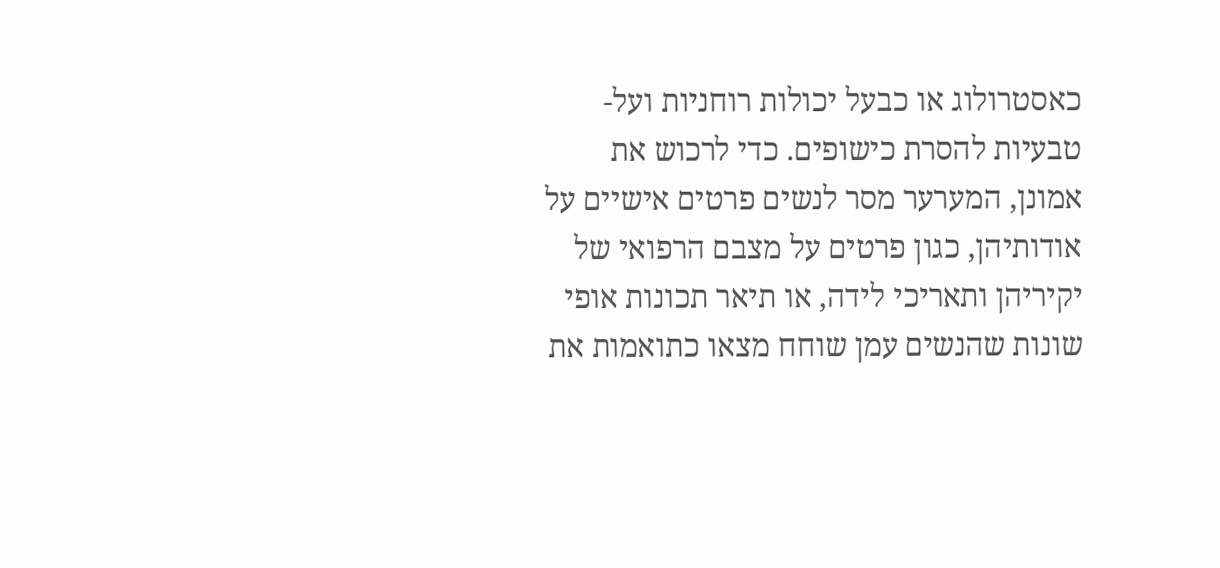כאסטרולוג או כבעל יכולות רוחניות ועל-טבעיות להסרת כישופים. כדי לרכוש את אמונן, המערער מסר לנשים פרטים אישיים על אודותיהן, כגון פרטים על מצבם הרפואי של יקיריהן ותאריכי לידה, או תיאר תכונות אופי שונות שהנשים עמן שוחח מצאו כתואמות את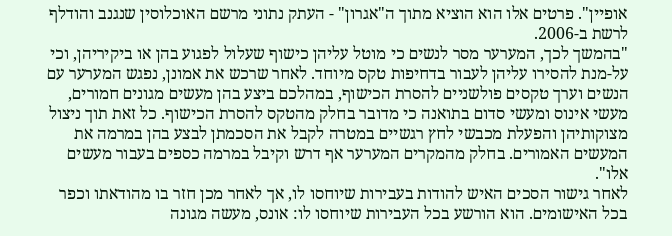אופיין". פרטים אלו הוא הוציא מתוך ה"אגרון" - העתק נתוני מרשם האוכלוסין שנגנב והודלף לרשת ב-2006.
"בהמשך לכך, המערער מסר לנשים כי מוטל עליהן כישוף שעלול לפגוע בהן או ביקיריהן, וכי על-מנת להסירו עליהן לעבור בדחיפות טקס מיוחד. לאחר שרכש את אמונן, נפגש המערער עם הנשים וערך טקסים פולשניים להסרת הכישוף, במהלכם ביצע בהן מעשים מגונים חמורים, מעשי אינוס ומעשי סדום בתואנה כי מדובר בחלק מהטקס להסרת הכישוף. כל זאת תוך ניצול מצוקותיהן והפעלת מכבשי לחץ רגשיים במטרה לקבל את הסכמתן לבצע בהן במרמה את המעשים האמורים. בחלק מהמקרים המערער אף דרש וקיבל במרמה כספים בעבור מעשים אלו".
לאחר גישור הסכים האיש להודות בעבירות שיוחסו לו, אך לאחר מכן חזר בו מהודאתו וכפר בכל האישומים. הוא הורשע בכל העבירות שיוחסו לו: אונס, מעשה מגונה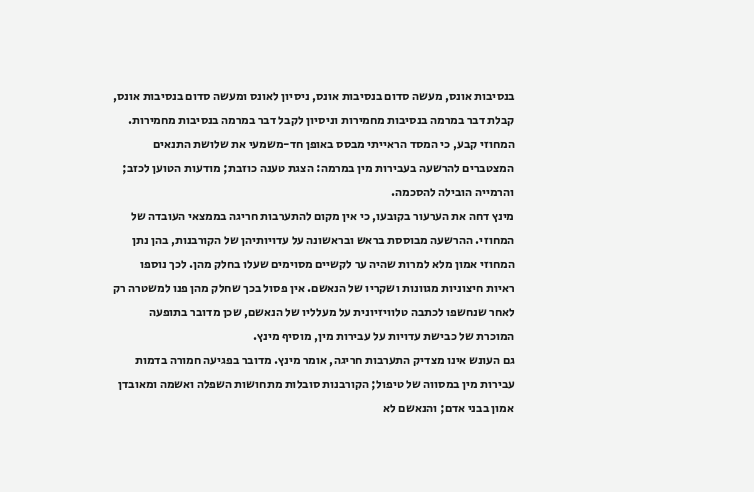בנסיבות אונס, מעשה סדום בנסיבות אונס, ניסיון לאונס ומעשה סדום בנסיבות אונס, קבלת דבר במרמה בנסיבות מחמירות וניסיון לקבל דבר במרמה בנסיבות מחמירות. המחוזי קבע, כי המסד הראייתי מבסס באופן חד-משמעי את שלושת התנאים המצטברים להרשעה בעבירות מין במרמה: הצגת טענה כוזבת; מודעות הטוען לכזב; והרמייה הובילה להסכמה.
מינץ דחה את הערעור בקובעו, כי אין מקום להתערבות חריגה בממצאי העובדה של המחוזי. ההרשעה מבוססת בראש ובראשונה על עדויותיהן של הקורבנות, בהן נתן המחוזי אמון מלא למרות שהיה ער לקשיים מסוימים שעלו בחלק מהן. לכך נוספו ראיות חיצוניות מגוונות ושקריו של הנאשם. אין פסול בכך שחלק מהן פנו למשטרה רק לאחר שנחשפו לכתבה טלוויזיונית על מעלליו של הנאשם, שכן מדובר בתופעה המוכרת של כבישת עדויות על עבירות מין, מוסיף מינץ.
גם העונש אינו מצדיק התערבות חריגה, אומר מינץ. מדובר בפגיעה חמורה בדמות עבירות מין במסווה של טיפול; הקורבנות סובלות מתחושות השפלה ואשמה ומאובדן אמון בבני אדם; והנאשם לא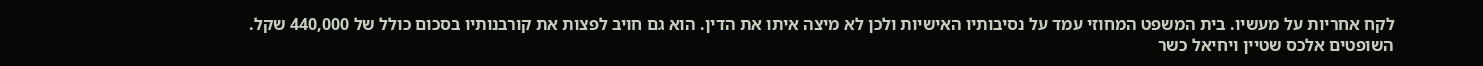לקח אחריות על מעשיו. בית המשפט המחוזי עמד על נסיבותיו האישיות ולכן לא מיצה איתו את הדין. הוא גם חויב לפצות את קורבנותיו בסכום כולל של 440,000 שקל.
השופטים אלכס שטיין ויחיאל כשר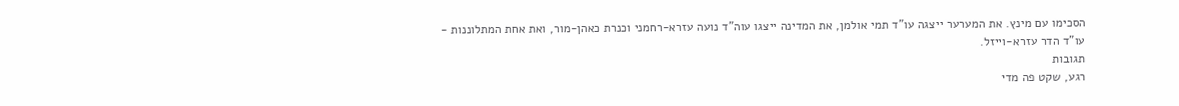הסכימו עם מינץ. את המערער ייצגה עו"ד תמי אולמן, את המדינה ייצגו עוה"ד נועה עזרא-רחמני וכנרת כאהן-מור, ואת אחת המתלוננות - עו"ד הדר עזרא-וייזל.
תגובות
רגע, שקט פה מדי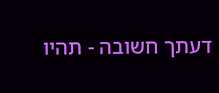דעתך חשובה - תהיו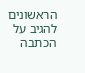הראשונים להגיב על הכתבה